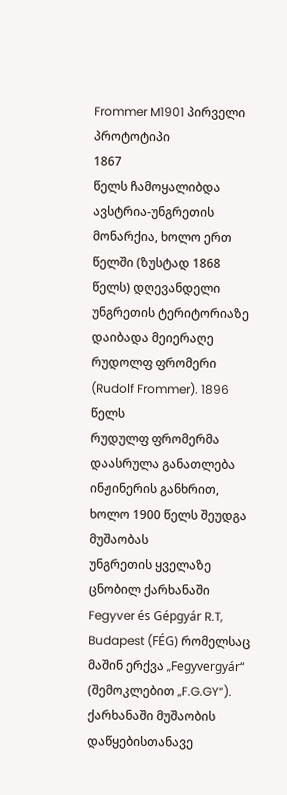Frommer M1901 პირველი პროტოტიპი
1867
წელს ჩამოყალიბდა ავსტრია-უნგრეთის მონარქია, ხოლო ერთ წელში (ზუსტად 1868 წელს) დღევანდელი
უნგრეთის ტერიტორიაზე დაიბადა მეიერაღე რუდოლფ ფრომერი (Rudolf Frommer). 1896 წელს
რუდულფ ფრომერმა დაასრულა განათლება ინჟინერის განხრით, ხოლო 1900 წელს შეუდგა მუშაობას
უნგრეთის ყველაზე ცნობილ ქარხანაში Fegyver és Gépgyár R.T, Budapest (FÉG) რომელსაც
მაშინ ერქვა „Fegyvergyár“ (შემოკლებით „F.G.GY“). ქარხანაში მუშაობის დაწყებისთანავე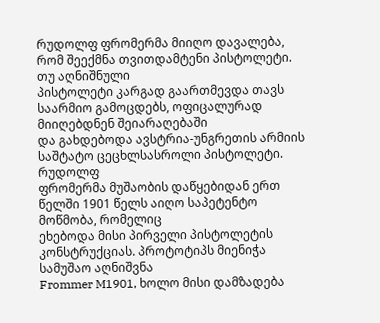რუდოლფ ფრომერმა მიიღო დავალება, რომ შეექმნა თვითდამტენი პისტოლეტი. თუ აღნიშნული
პისტოლეტი კარგად გაართმევდა თავს საარმიო გამოცდებს, ოფიცალურად მიიღებდნენ შეიარაღებაში
და გახდებოდა ავსტრია-უნგრეთის არმიის საშტატო ცეცხლსასროლი პისტოლეტი.
რუდოლფ
ფრომერმა მუშაობის დაწყებიდან ერთ წელში 1901 წელს აიღო საპეტენტო მოწმობა, რომელიც
ეხებოდა მისი პირველი პისტოლეტის კონსტრუქციას. პროტოტიპს მიენიჭა სამუშაო აღნიშვნა
Frommer M1901, ხოლო მისი დამზადება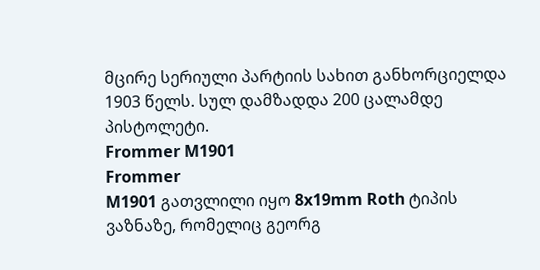მცირე სერიული პარტიის სახით განხორციელდა
1903 წელს. სულ დამზადდა 200 ცალამდე პისტოლეტი.
Frommer M1901
Frommer
M1901 გათვლილი იყო 8x19mm Roth ტიპის ვაზნაზე, რომელიც გეორგ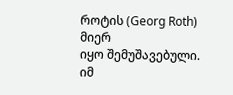როტის (Georg Roth) მიერ
იყო შემუშავებული. იმ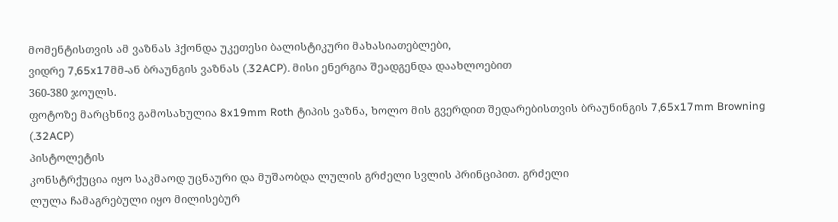მომენტისთვის ამ ვაზნას ჰქონდა უკეთესი ბალისტიკური მახასიათებლები,
ვიდრე 7,65x17მმ-ან ბრაუნგის ვაზნას (.32ACP). მისი ენერგია შეადგენდა დაახლოებით
360-380 ჯოულს.
ფოტოზე მარცხნივ გამოსახულია 8x19mm Roth ტიპის ვაზნა, ხოლო მის გვერდით შედარებისთვის ბრაუნინგის 7,65x17mm Browning (.32ACP)
პისტოლეტის
კონსტრქუცია იყო საკმაოდ უცნაური და მუშაობდა ლულის გრძელი სვლის პრინციპით. გრძელი
ლულა ჩამაგრებული იყო მილისებურ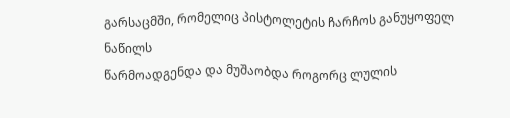გარსაცმში, რომელიც პისტოლეტის ჩარჩოს განუყოფელ ნაწილს
წარმოადგენდა და მუშაობდა როგორც ლულის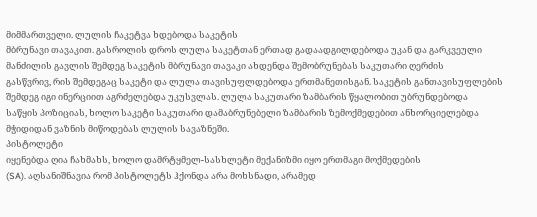მიმმართველი. ლულის ჩაკეტვა ხდებოდა საკეტის
მბრუნავი თავაკით. გასროლის დროს ლულა საკეტთან ერთად გადაადგილდებოდა უკან და გარკვეული
მანძილის გავლის შემდეგ საკეტის მბრუნავი თავაკი ახდენდა შემობრუნებას საკუთარი ღერძის
გასწვრივ, რის შემდეგაც საკეტი და ლულა თავისუფლდებოდა ერთმანეთისგან. საკეტის განთავისუფლების
შემდეგ იგი ინერციით აგრძელებდა უკუსვლას. ლულა საკუთარი ზამბარის წყალობით უბრუნდებოდა
საწყის პოზიციას, ხოლო საკეტი საკუთარი დამაბრუნებელი ზამბარის ზემოქმედებით ანხორციელებდა
მჭიდიდან ვაზნის მიწოდებას ლულის სავაზნეში.
პისტოლეტი
იყენებდა ღია ჩახმახს, ხოლო დამრტყმელ-სასხლეტი მექანიზმი იყო ერთმაგი მოქმედების
(SA). აღსანიშნავია რომ პისტოლეტს ჰქონდა არა მოხსნადი, არამედ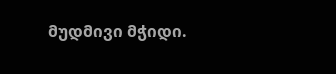მუდმივი მჭიდი.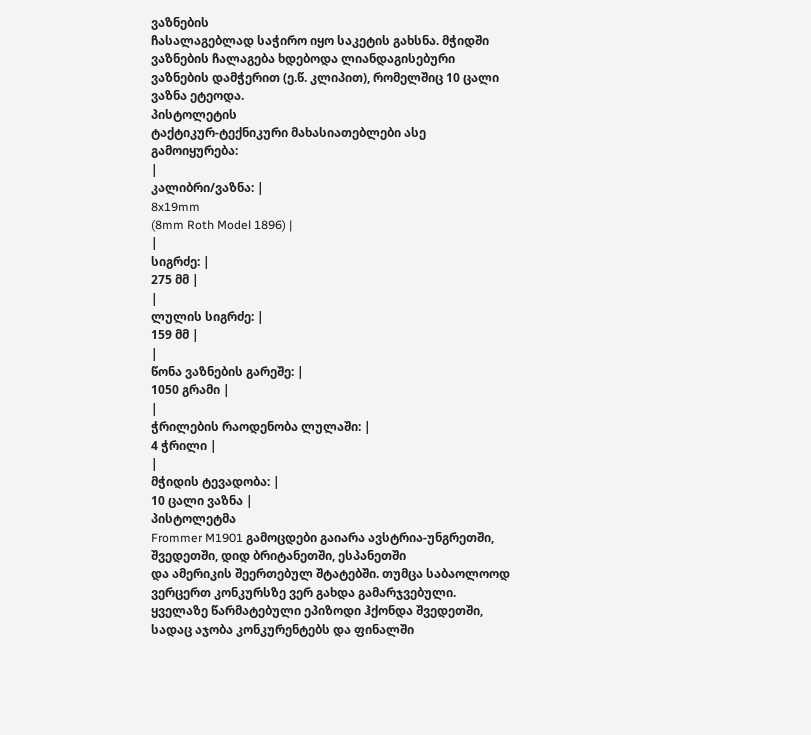ვაზნების
ჩასალაგებლად საჭირო იყო საკეტის გახსნა. მჭიდში ვაზნების ჩალაგება ხდებოდა ლიანდაგისებური
ვაზნების დამჭერით (ე.წ. კლიპით), რომელშიც 10 ცალი ვაზნა ეტეოდა.
პისტოლეტის
ტაქტიკურ-ტექნიკური მახასიათებლები ასე გამოიყურება:
|
კალიბრი/ვაზნა: |
8x19mm
(8mm Roth Model 1896) |
|
სიგრძე: |
275 მმ |
|
ლულის სიგრძე: |
159 მმ |
|
წონა ვაზნების გარეშე: |
1050 გრამი |
|
ჭრილების რაოდენობა ლულაში: |
4 ჭრილი |
|
მჭიდის ტევადობა: |
10 ცალი ვაზნა |
პისტოლეტმა
Frommer M1901 გამოცდები გაიარა ავსტრია-უნგრეთში, შვედეთში, დიდ ბრიტანეთში, ესპანეთში
და ამერიკის შეერთებულ შტატებში. თუმცა საბაოლოოდ ვერცერთ კონკურსზე ვერ გახდა გამარჯვებული.
ყველაზე წარმატებული ეპიზოდი ჰქონდა შვედეთში, სადაც აჯობა კონკურენტებს და ფინალში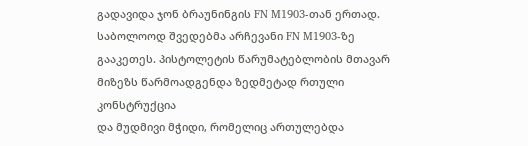გადავიდა ჯონ ბრაუნინგის FN M1903-თან ერთად. საბოლოოდ შვედებმა არჩევანი FN M1903-ზე
გააკეთეს. პისტოლეტის წარუმატებლობის მთავარ მიზეზს წარმოადგენდა ზედმეტად რთული კონსტრუქცია
და მუდმივი მჭიდი, რომელიც ართულებდა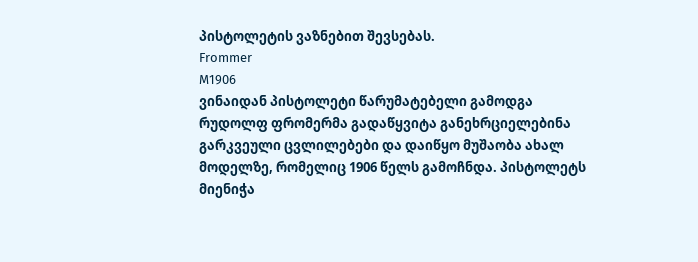პისტოლეტის ვაზნებით შევსებას.
Frommer
M1906
ვინაიდან პისტოლეტი წარუმატებელი გამოდგა რუდოლფ ფრომერმა გადაწყვიტა განეხრციელებინა გარკვეული ცვლილებები და დაიწყო მუშაობა ახალ მოდელზე, რომელიც 1906 წელს გამოჩნდა. პისტოლეტს მიენიჭა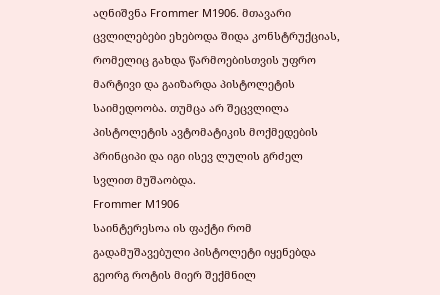აღნიშვნა Frommer M1906. მთავარი ცვლილებები ეხებოდა შიდა კონსტრუქციას, რომელიც გახდა წარმოებისთვის უფრო მარტივი და გაიზარდა პისტოლეტის საიმედოობა. თუმცა არ შეცვლილა პისტოლეტის ავტომატიკის მოქმედების პრინციპი და იგი ისევ ლულის გრძელ სვლით მუშაობდა.
Frommer M1906
საინტერესოა ის ფაქტი რომ გადამუშავებული პისტოლეტი იყენებდა გეორგ როტის მიერ შექმნილ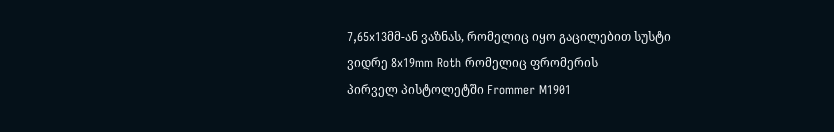7,65x13მმ-ან ვაზნას, რომელიც იყო გაცილებით სუსტი ვიდრე 8x19mm Roth რომელიც ფრომერის
პირველ პისტოლეტში Frommer M1901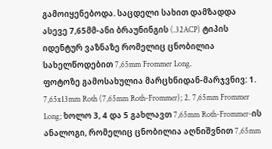გამოიყენებოდა. საცდელი სახით დამზადდა ასევე 7,65მმ-ანი ბრაუნინგის (.32ACP) ტიპის იდენტურ ვაზნაზე რომელიც ცნობილია სახელწოდებით 7,65mm Frommer Long.
ფოტოზე გამოსახულია მარცხნიდან-მარჯვნივ: 1. 7,65x13mm Roth (7,65mm Roth-Frommer); 2. 7,65mm Frommer Long; ხოლო 3, 4 და 5 გახლავთ 7,65mm Roth-Frommer-ის ანალოგი, რომელიც ცნობილია აღნიშვნით 7,65mm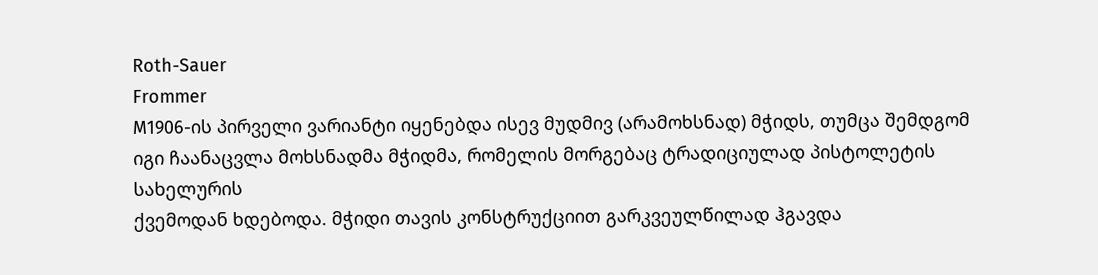Roth-Sauer
Frommer
M1906-ის პირველი ვარიანტი იყენებდა ისევ მუდმივ (არამოხსნად) მჭიდს, თუმცა შემდგომ
იგი ჩაანაცვლა მოხსნადმა მჭიდმა, რომელის მორგებაც ტრადიციულად პისტოლეტის სახელურის
ქვემოდან ხდებოდა. მჭიდი თავის კონსტრუქციით გარკვეულწილად ჰგავდა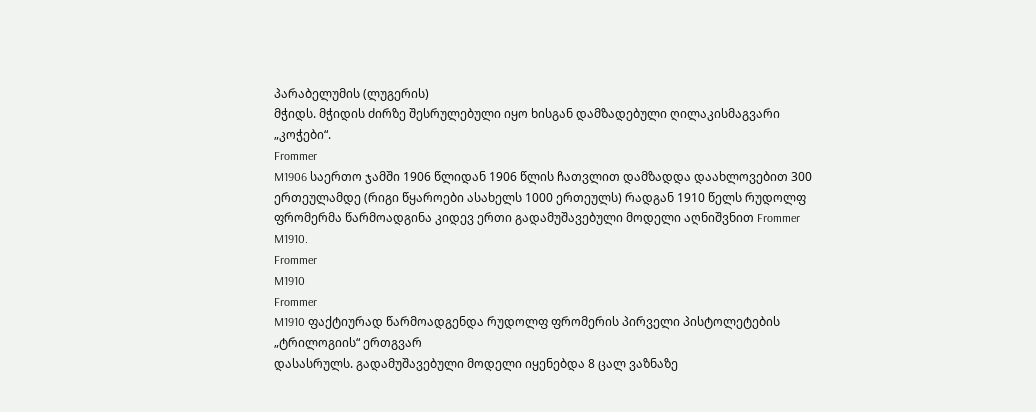პარაბელუმის (ლუგერის)
მჭიდს. მჭიდის ძირზე შესრულებული იყო ხისგან დამზადებული ღილაკისმაგვარი „კოჭები“.
Frommer
M1906 საერთო ჯამში 1906 წლიდან 1906 წლის ჩათვლით დამზადდა დაახლოვებით 300 ერთეულამდე (რიგი წყაროები ასახელს 1000 ერთეულს) რადგან 1910 წელს რუდოლფ
ფრომერმა წარმოადგინა კიდევ ერთი გადამუშავებული მოდელი აღნიშვნით Frommer M1910.
Frommer
M1910
Frommer
M1910 ფაქტიურად წარმოადგენდა რუდოლფ ფრომერის პირველი პისტოლეტების „ტრილოგიის“ ერთგვარ
დასასრულს. გადამუშავებული მოდელი იყენებდა 8 ცალ ვაზნაზე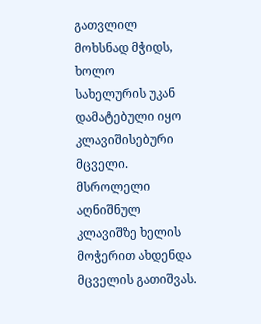გათვლილ მოხსნად მჭიდს, ხოლო
სახელურის უკან დამატებული იყო კლავიშისებური მცველი. მსროლელი აღნიშნულ კლავიშზე ხელის
მოჭერით ახდენდა მცველის გათიშვას.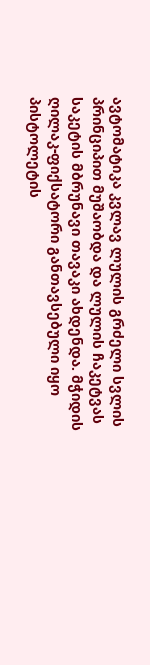ავტომატიკა კვლავ ლულის გრძელი სვლის პრინციპით მუშაობდა და ლულის ჩაკეტვას საკეტის მბრუნავი თავაკი ახდენდა. მჭიდის ღილაკ-ფიქსატორი განთავსებული იყო პისტოლეტის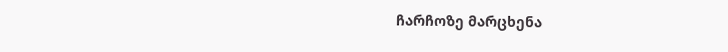ჩარჩოზე მარცხენა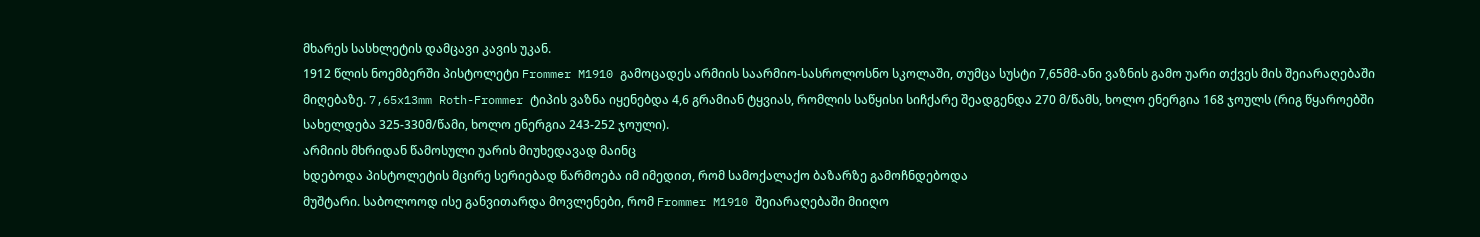მხარეს სასხლეტის დამცავი კავის უკან.
1912 წლის ნოემბერში პისტოლეტი Frommer M1910 გამოცადეს არმიის საარმიო-სასროლოსნო სკოლაში, თუმცა სუსტი 7,65მმ-ანი ვაზნის გამო უარი თქვეს მის შეიარაღებაში მიღებაზე. 7,65x13mm Roth-Frommer ტიპის ვაზნა იყენებდა 4,6 გრამიან ტყვიას, რომლის საწყისი სიჩქარე შეადგენდა 270 მ/წამს, ხოლო ენერგია 168 ჯოულს (რიგ წყაროებში სახელდება 325-330მ/წამი, ხოლო ენერგია 243-252 ჯოული).
არმიის მხრიდან წამოსული უარის მიუხედავად მაინც
ხდებოდა პისტოლეტის მცირე სერიებად წარმოება იმ იმედით, რომ სამოქალაქო ბაზარზე გამოჩნდებოდა
მუშტარი. საბოლოოდ ისე განვითარდა მოვლენები, რომ Frommer M1910 შეიარაღებაში მიიღო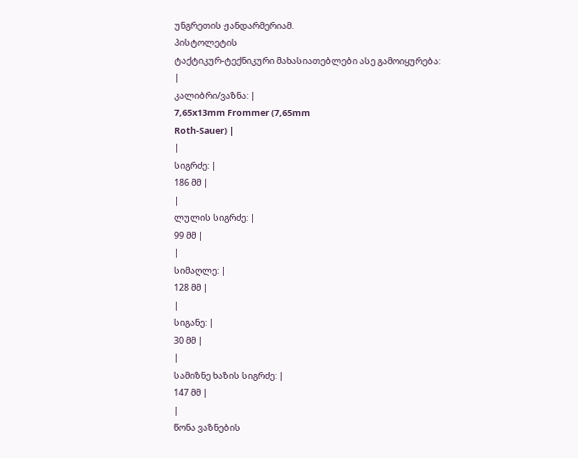უნგრეთის ჟანდარმერიამ.
პისტოლეტის
ტაქტიკურ-ტექნიკური მახასიათებლები ასე გამოიყურება:
|
კალიბრი/ვაზნა: |
7,65x13mm Frommer (7,65mm
Roth-Sauer) |
|
სიგრძე: |
186 მმ |
|
ლულის სიგრძე: |
99 მმ |
|
სიმაღლე: |
128 მმ |
|
სიგანე: |
30 მმ |
|
სამიზნე ხაზის სიგრძე: |
147 მმ |
|
წონა ვაზნების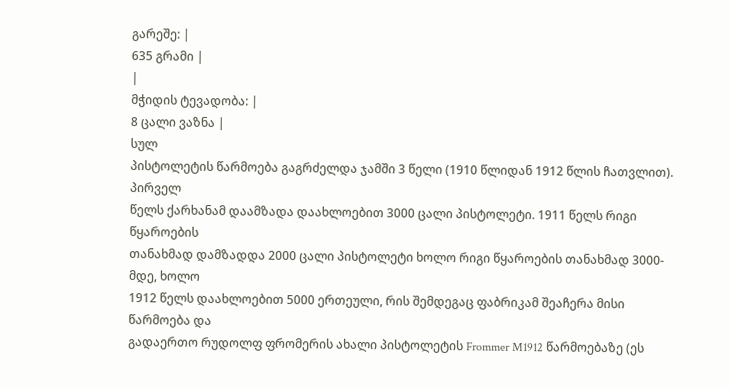გარეშე: |
635 გრამი |
|
მჭიდის ტევადობა: |
8 ცალი ვაზნა |
სულ
პისტოლეტის წარმოება გაგრძელდა ჯამში 3 წელი (1910 წლიდან 1912 წლის ჩათვლით). პირველ
წელს ქარხანამ დაამზადა დაახლოებით 3000 ცალი პისტოლეტი. 1911 წელს რიგი წყაროების
თანახმად დამზადდა 2000 ცალი პისტოლეტი ხოლო რიგი წყაროების თანახმად 3000-მდე, ხოლო
1912 წელს დაახლოებით 5000 ერთეული, რის შემდეგაც ფაბრიკამ შეაჩერა მისი წარმოება და
გადაერთო რუდოლფ ფრომერის ახალი პისტოლეტის Frommer M1912 წარმოებაზე (ეს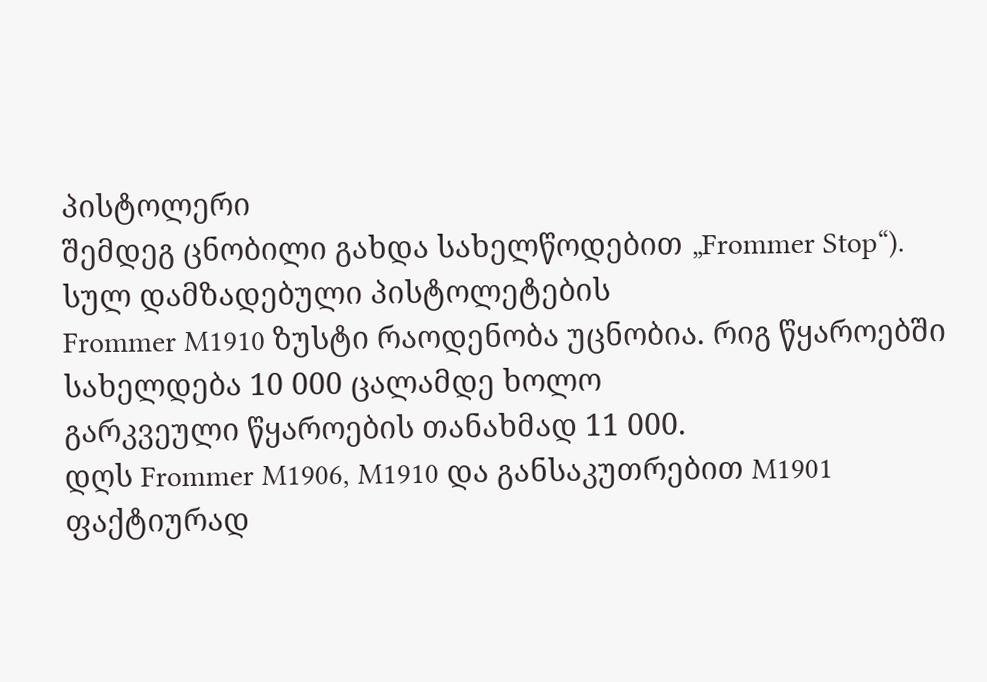პისტოლერი
შემდეგ ცნობილი გახდა სახელწოდებით „Frommer Stop“). სულ დამზადებული პისტოლეტების
Frommer M1910 ზუსტი რაოდენობა უცნობია. რიგ წყაროებში სახელდება 10 000 ცალამდე ხოლო
გარკვეული წყაროების თანახმად 11 000.
დღს Frommer M1906, M1910 და განსაკუთრებით M1901 ფაქტიურად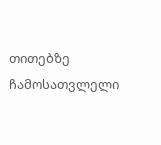თითებზე ჩამოსათვლელი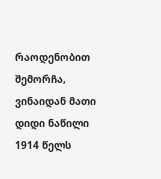რაოდენობით შემორჩა, ვინაიდან მათი დიდი ნაწილი 1914 წელს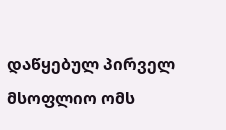დაწყებულ პირველ მსოფლიო ომს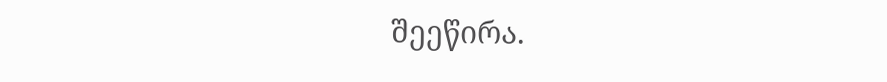შეეწირა.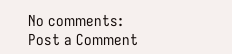No comments:
Post a Comment